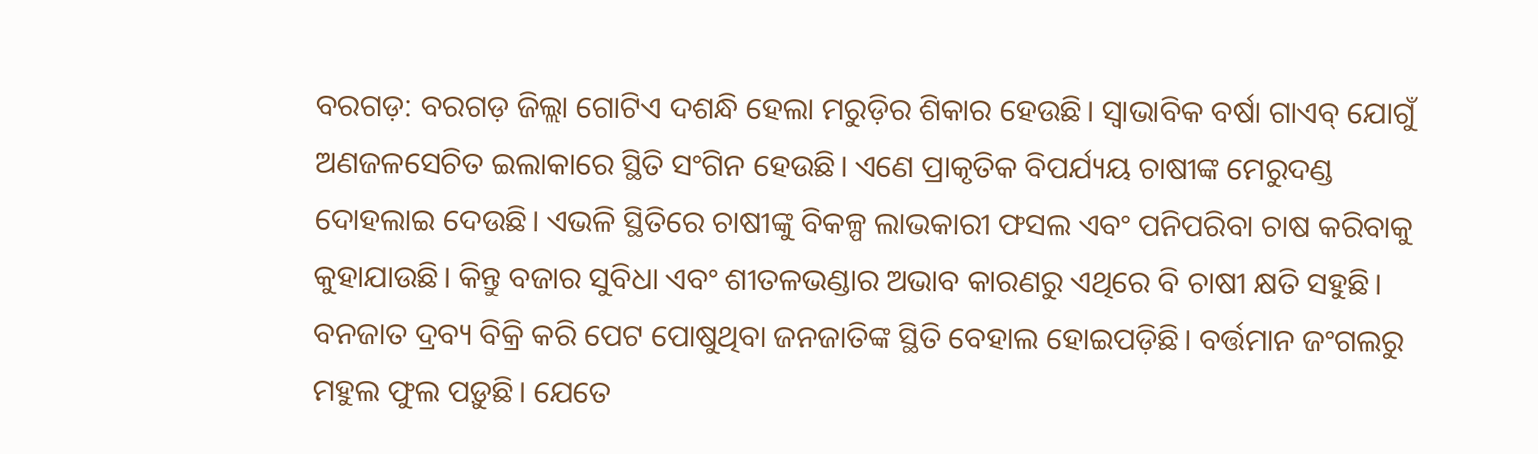ବରଗଡ଼: ବରଗଡ଼ ଜିଲ୍ଲା ଗୋଟିଏ ଦଶନ୍ଧି ହେଲା ମରୁଡ଼ିର ଶିକାର ହେଉଛି। ସ୍ବାଭାବିକ ବର୍ଷା ଗାଏବ୍ ଯୋଗୁଁ ଅଣଜଳସେଚିତ ଇଲାକାରେ ସ୍ଥିତି ସଂଗିନ ହେଉଛି। ଏଣେ ପ୍ରାକୃତିକ ବିପର୍ଯ୍ୟୟ ଚାଷୀଙ୍କ ମେରୁଦଣ୍ଡ ଦୋହଲାଇ ଦେଉଛି। ଏଭଳି ସ୍ଥିତିରେ ଚାଷୀଙ୍କୁ ବିକଳ୍ପ ଲାଭକାରୀ ଫସଲ ଏବଂ ପନିପରିବା ଚାଷ କରିବାକୁ କୁହାଯାଉଛି। କିନ୍ତୁ ବଜାର ସୁବିଧା ଏବଂ ଶୀତଳଭଣ୍ଡାର ଅଭାବ କାରଣରୁ ଏଥିରେ ବି ଚାଷୀ କ୍ଷତି ସହୁଛି। ବନଜାତ ଦ୍ରବ୍ୟ ବିକ୍ରି କରି ପେଟ ପୋଷୁଥିବା ଜନଜାତିଙ୍କ ସ୍ଥିତି ବେହାଲ ହୋଇପଡ଼ିଛି। ବର୍ତ୍ତମାନ ଜଂଗଲରୁ ମହୁଲ ଫୁଲ ପଡ଼ୁଛି। ଯେତେ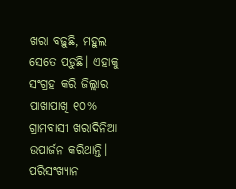ଖରା ବଢ଼ୁଛି, ମହୁଲ ସେତେ ପଡ଼ୁଛି। ଏହାକୁ ସଂଗ୍ରହ କରି ଜିଲ୍ଲାର ପାଖାପାଖି ୧୦% ଗ୍ରାମବାସୀ ଖରାଦିନିଆ ଉପାର୍ଜନ କରିଥାନ୍ତି। ପରିସଂଖ୍ୟାନ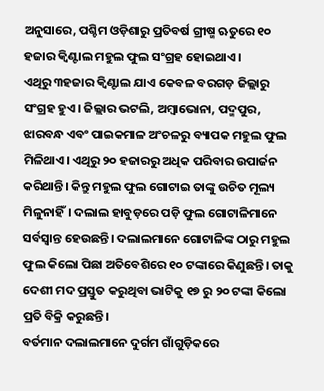ଅନୁସାରେ, ପଶ୍ଚିମ ଓଡ଼ିଶାରୁ ପ୍ରତିବର୍ଷ ଗ୍ରୀଷ୍ମ ଋତୁରେ ୧୦ ହଜାର କ୍ବିଣ୍ଟାଲ ମହୁଲ ଫୁଲ ସଂଗ୍ରହ ହୋଇଥାଏ।
ଏଥିରୁ ୩ହଜାର କ୍ବିଣ୍ଟାଲ ଯାଏ କେବଳ ବରଗଡ଼ ଜିଲ୍ଲାରୁ ସଂଗ୍ରହ ହୁଏ। ଜିଲ୍ଲାର ଭଟଲି, ଅମ୍ବାଭୋନା, ପଦ୍ମପୁର, ଝାରବନ୍ଧ ଏବଂ ପାଇକମାଳ ଅଂଚଳରୁ ବ୍ୟାପକ ମହୁଲ ଫୁଲ ମିଳିଥାଏ। ଏଥିରୁ ୨୦ ହଜାରରୁ ଅଧିକ ପରିବାର ଉପାର୍ଜନ କରିଥାନ୍ତି। କିନ୍ତୁ ମହୁଲ ଫୁଲ ଗୋଟାଇ ତାଙ୍କୁ ଉଚିତ ମୂଲ୍ୟ ମିଳୁନାହିଁ। ଦଲାଲ ହାବୁଡ଼ରେ ପଡ଼ି ଫୁଲ ଗୋଟାଳିମାନେ ସର୍ବସ୍ବାନ୍ତ ହେଉଛନ୍ତି। ଦଲାଲମାନେ ଗୋଟାଳିଙ୍କ ଠାରୁ ମହୁଲ ଫୁଲ କିଲୋ ପିଛା ଅତିବେଶିରେ ୧୦ ଟଙ୍କାରେ କିଣୁଛନ୍ତି। ତାକୁ ଦେଶୀ ମଦ ପ୍ରସ୍ତୁତ କରୁଥିବା ଭାଟିକୁ ୧୭ ରୁ ୨୦ ଟଙ୍କା କିଲୋ ପ୍ରତି ବିକ୍ରି କରୁଛନ୍ତି।
ବର୍ତମାନ ଦଲାଲମାନେ ଦୁର୍ଗମ ଗାଁଗୁଡ଼ିକରେ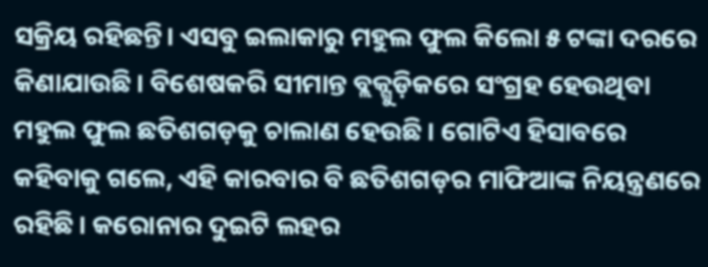ସକ୍ରିୟ ରହିଛନ୍ତି। ଏସବୁ ଇଲାକାରୁ ମହୁଲ ଫୁଲ କିଲୋ ୫ ଟଙ୍କା ଦରରେ କିଣାଯାଉଛି। ବିଶେଷକରି ସୀମାନ୍ତ ବ୍ଲକ୍ଗୁଡ଼ିକରେ ସଂଗ୍ରହ ହେଉଥିବା ମହୁଲ ଫୁଲ ଛତିଶଗଡ଼କୁ ଚାଲାଣ ହେଉଛି। ଗୋଟିଏ ହିସାବରେ କହିବାକୁ ଗଲେ, ଏହି କାରବାର ବି ଛତିଶଗଡ଼ର ମାଫିଆଙ୍କ ନିୟନ୍ତ୍ରଣରେ ରହିଛି। କରୋନାର ଦୁଇଟି ଲହର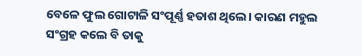ବେଳେ ଫୁଲ ଗୋଟାଳି ସଂପୂର୍ଣ୍ଣ ହତାଶ ଥିଲେ। କାରଣ ମହୁଲ ସଂଗ୍ରହ କଲେ ବି ତାକୁ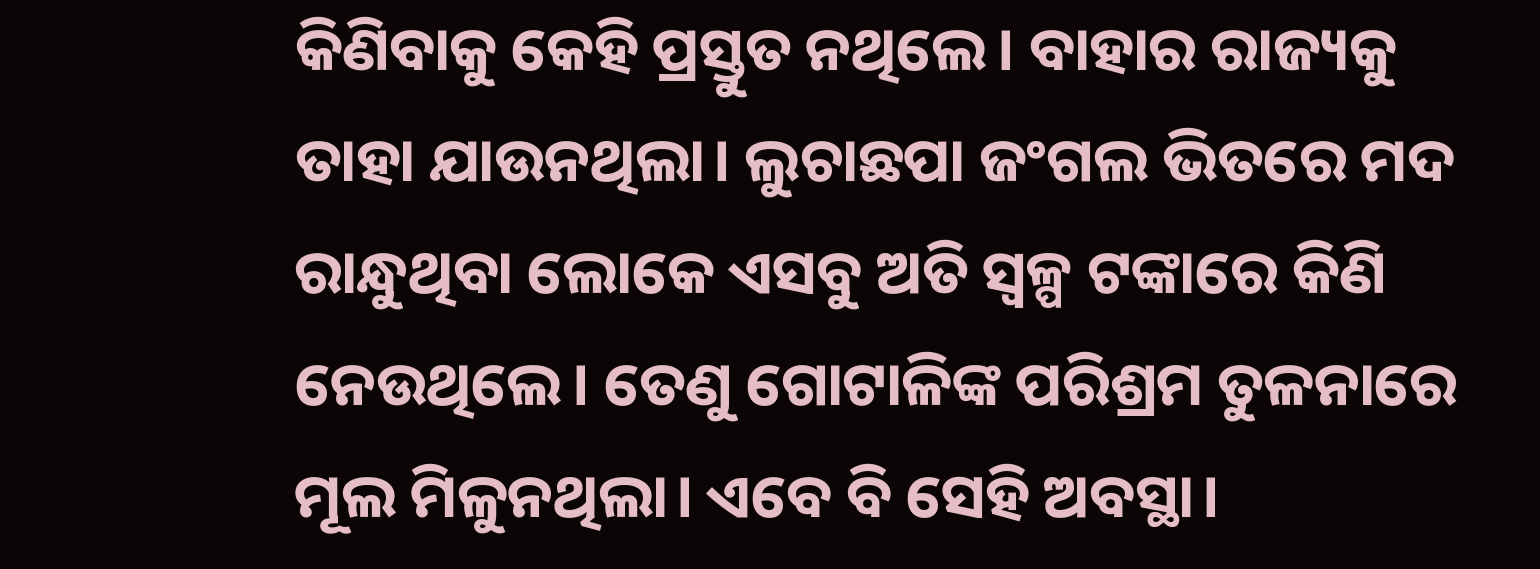କିଣିବାକୁ କେହି ପ୍ରସ୍ତୁତ ନଥିଲେ। ବାହାର ରାଜ୍ୟକୁ ତାହା ଯାଉନଥିଲା। ଲୁଚାଛପା ଜଂଗଲ ଭିତରେ ମଦ ରାନ୍ଧୁଥିବା ଲୋକେ ଏସବୁ ଅତି ସ୍ବଳ୍ପ ଟଙ୍କାରେ କିଣି ନେଉଥିଲେ। ତେଣୁ ଗୋଟାଳିଙ୍କ ପରିଶ୍ରମ ତୁଳନାରେ ମୂଲ ମିଳୁନଥିଲା। ଏବେ ବି ସେହି ଅବସ୍ଥା।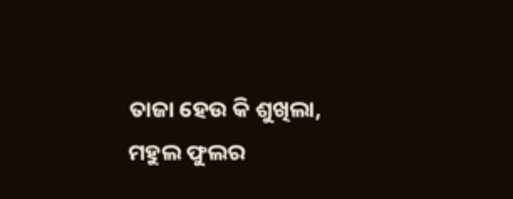ତାଜା ହେଉ କି ଶୁଖିଲା, ମହୁଲ ଫୁଲର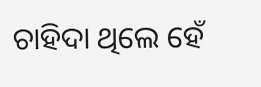ଚାହିଦା ଥିଲେ ହେଁ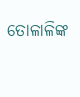ତୋଳାଳିଙ୍କ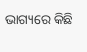ଭାଗ୍ୟରେ କିଛି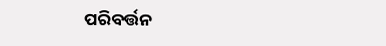ପରିବର୍ତ୍ତନ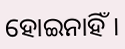ହୋଇନାହିଁ।